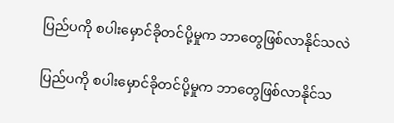ပြည်ပကို စပါးမှောင်ခိုတင်ပို့မှုက ဘာတွေဖြစ်လာနိုင်သလဲ

ပြည်ပကို စပါးမှောင်ခိုတင်ပို့မှုက ဘာတွေဖြစ်လာနိုင်သ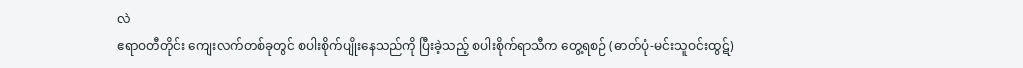လဲ
ဧရာဝတီတိုင်း ကျေးလက်တစ်ခုတွင် စပါးစိုက်ပျိုးနေသည်ကို ပြီးခဲ့သည့် စပါးစိုက်ရာသီက တွေ့ရစဉ် (ဓာတ်ပုံ-မင်းသူဝင်းထွဋ်)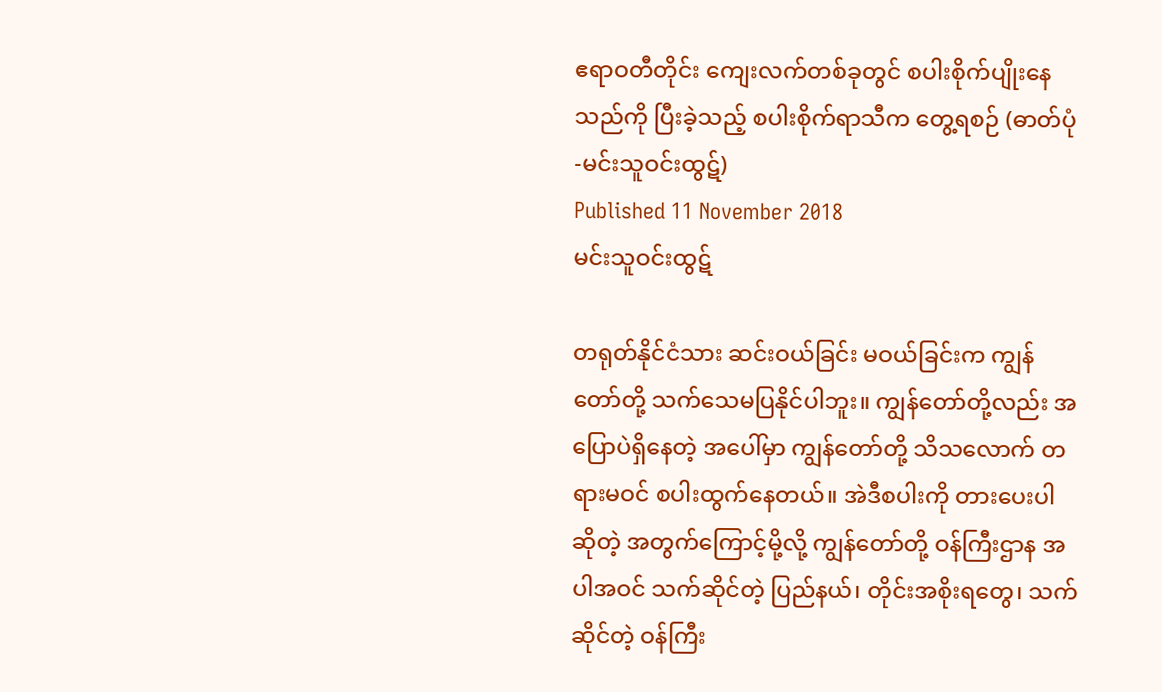ဧရာဝတီတိုင်း ကျေးလက်တစ်ခုတွင် စပါးစိုက်ပျိုးနေသည်ကို ပြီးခဲ့သည့် စပါးစိုက်ရာသီက တွေ့ရစဉ် (ဓာတ်ပုံ-မင်းသူဝင်းထွဋ်)
Published 11 November 2018
မင်းသူဝင်းထွဋ်

တရုတ်နိုင်ငံသား ဆင်းဝယ်ခြင်း မဝယ်ခြင်းက ကျွန်တော်တို့ သက်သေမပြနိုင်ပါဘူး။ ကျွန်တော်တို့လည်း အပြောပဲရှိနေတဲ့ အပေါ်မှာ ကျွန်တော်တို့ သိသလောက် တရားမဝင် စပါးထွက်နေတယ်။ အဲဒီစပါးကို တားပေးပါဆိုတဲ့ အတွက်ကြောင့်မို့လို့ ကျွန်တော်တို့ ဝန်ကြီးဌာန အပါအဝင် သက်ဆိုင်တဲ့ ပြည်နယ်၊ တိုင်းအစိုးရတွေ၊ သက်ဆိုင်တဲ့ ဝန်ကြီး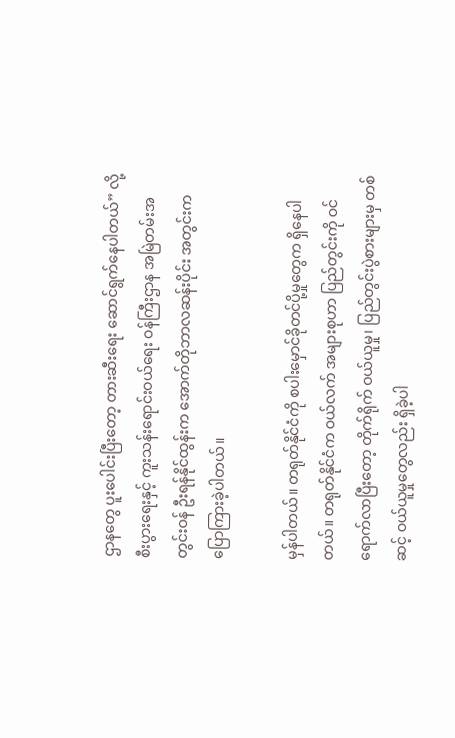ဌာနတွေ ပူးပေါင်းပြီးတော့ တားဆီးရေး ဆောင်ရွက်နေပါတယ်” လို့ စီးပွားရေးနှင့် ကူးသန်းရောင်းဝယ်ရေး ဝန်ကြီးဌာန အမြဲတမ်းအတွင်းဝန် ဦးရန်နိုင်ထွန်းက အောက်တိုဘာလဆန်းပိုင်း အတွင်းက ပြောကြားခဲ့ပါတယ်။

မှန်ပါတယ်။ တရုတ်နိုင်ငံကို စပါးမှောင်ခိုတင်ပို့မှုတွေက ရှိနေပါတယ်။ တရုတ်နိုင်ငံက ဝယ်လက် အများစုဟာ ပြည်တွင်းကို ဝင် ရောက်လာပြီးတော့ တိုက်ရိုက် ဝယ်ယူမှု၊ ပြည်တွင်းပွဲစားများမှ တစ်ဆင့် ဝယ်ယူမှုတွေလည်း ရှိခဲ့ပါ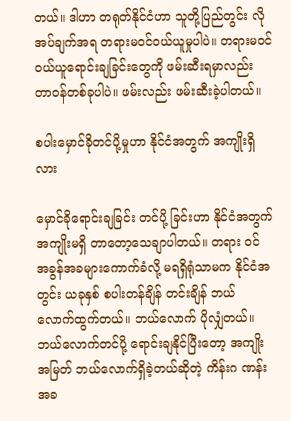တယ်။ ဒါဟာ တရုတ်နိုင်ငံဟာ သူတို့ပြည်တွင်း လိုအပ်ချက်အရ တရားမဝင်ဝယ်ယူမှုပါပဲ။ တရားမဝင် ဝယ်ယူရောင်းချခြင်းတွေကို ဖမ်းဆီးရမှာလည်း တာဝန်တစ်ခုပါပဲ။ ဖမ်းလည်း ဖမ်းဆီးခဲ့ပါတယ်။

စပါးမှောင်ခိုတင်ပို့မှုဟာ နိုင်ငံအတွက် အကျိုးရှိလား

မှောင်ခိုရောင်းချခြင်း တင်ပို့ ခြင်းဟာ နိုင်ငံအတွက် အကျိုးမရှိ တာတော့သေချာပါတယ်။ တရား ဝင် အခွန်အခများကောက်ခံလို့ မရရှိရုံသာမက နိုင်ငံအတွင်း ယခုနှစ် စပါးတန်ချိန် တင်းချိန် ဘယ် လောက်ထွက်တယ်။ ဘယ်လောက် ပိုလျှံတယ်။ ဘယ်လောက်တင်ပို့ ရောင်းချနိုင်ပြီးတော့ အကျိုးအမြတ် ဘယ်လောက်ရှိခဲ့တယ်ဆိုတဲ့ ကိန်းဂ ဏန်းအခ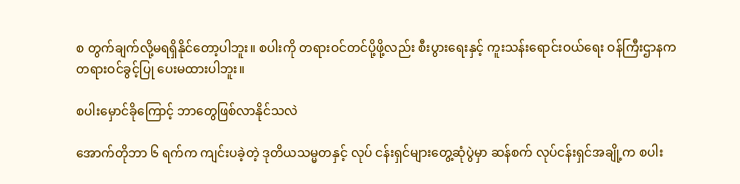စ တွက်ချက်လို့မရရှိနိုင်တော့ပါဘူး။ စပါးကို တရားဝင်တင်ပို့ဖို့လည်း စီးပွားရေးနှင့် ကူးသန်းရောင်းဝယ်ရေး ဝန်ကြီးဌာနက တရားဝင်ခွင့်ပြု ပေးမထားပါဘူး။

စပါးမှောင်ခိုကြောင့် ဘာတွေဖြစ်လာနိုင်သလဲ

အောက်တိုဘာ ၆ ရက်က ကျင်းပခဲ့တဲ့ ဒုတိယသမ္မတနှင့် လုပ် ငန်းရှင်များတွေ့ဆုံပွဲမှာ ဆန်စက် လုပ်ငန်းရှင်အချို့က စပါး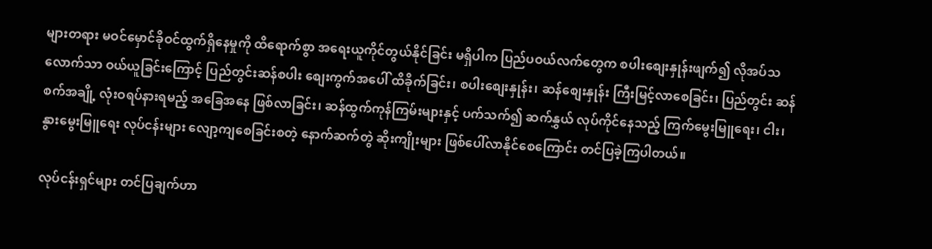များတရား မဝင်မှောင်ခိုဝင်ထွက်ရှိနေမှုကို ထိရောက်စွာ အရေးယူကိုင်တွယ်နိုင်ခြင်း မရှိပါက ပြည်ပဝယ်လက်တွေက စပါးစျေးနှုန်းဖျက်၍ လိုအပ်သလောက်သာ ဝယ်ယူခြင်းကြောင့် ပြည်တွင်းဆန်စပါး စျေးကွက်အပေါ် ထိခိုက်ခြင်း၊ စပါးစျေးနှုန်း၊ ဆန်စျေးနှုန်း ကြီးမြင့်လာစေခြင်း၊ ပြည်တွင်း ဆန်စက်အချို့ လုံးဝရပ်နားရမည့် အခြေအနေ ဖြစ်လာခြင်း၊ ဆန်ထွက်ကုန်ကြမ်းများနှင့် ပက်သက်၍ ဆက်နွှယ် လုပ်ကိုင်နေသည့် ကြက်မွေးမြူရေး၊ ငါး၊ နွားမွေးမြူရေး လုပ်ငန်းများ လျော့ကျစေခြင်းစတဲ့ နောက်ဆက်တွဲ ဆိုးကျိုးများ ဖြစ်ပေါ်လာနိုင်စေကြောင်း တင်ပြခဲ့ကြပါတယ်။

လုပ်ငန်းရှင်များ တင်ပြချက်ဟာ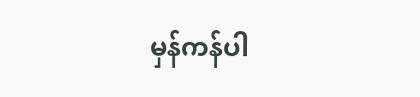မှန်ကန်ပါ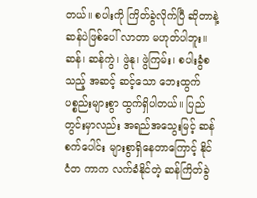တယ်။ စပါးကို ကြိတ်ခွဲလိုက်ပြီ ဆိုတာနဲ့ ဆန်ပဲဖြစ်ပေါ် လာတာ မဟုတ်ပါဘူး။ ဆန်၊ ဆန်ကွဲ၊ ဖွဲနု၊ ဖွဲကြမ်း၊ စပါးခွံစသည့် အဆင့် ဆင့်သော ဘေးထွက်ပစ္စည်းများစွာ ထွက်ရှိပါတယ်။ ပြည်တွင်းမှာလည်း အရည်အသွေးမြင့် ဆန်စက်ပေါင်း များစွာရှိနေတာကြောင့် နိုင်ငံတ ကာက လက်ခံနိုင်တဲ့ ဆန်ကြိတ်ခွဲ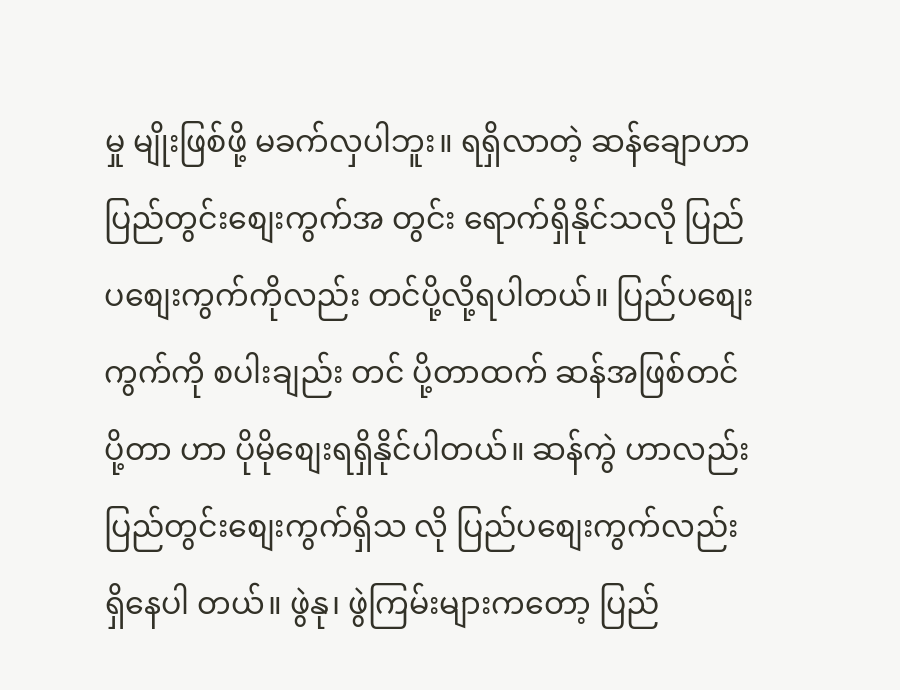မှု မျိုးဖြစ်ဖို့ မခက်လှပါဘူး။ ရရှိလာတဲ့ ဆန်ချောဟာ ပြည်တွင်းစျေးကွက်အ တွင်း ရောက်ရှိနိုင်သလို ပြည်ပစျေးကွက်ကိုလည်း တင်ပို့လို့ရပါတယ်။ ပြည်ပစျေးကွက်ကို စပါးချည်း တင် ပို့တာထက် ဆန်အဖြစ်တင်ပို့တာ ဟာ ပိုမိုစျေးရရှိနိုင်ပါတယ်။ ဆန်ကွဲ ဟာလည်း ပြည်တွင်းစျေးကွက်ရှိသ လို ပြည်ပစျေးကွက်လည်း ရှိနေပါ တယ်။ ဖွဲနု၊ ဖွဲကြမ်းများကတော့ ပြည်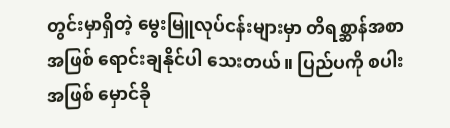တွင်းမှာရှိတဲ့ မွေးမြူလုပ်ငန်းများမှာ တိရစ္ဆာန်အစာအဖြစ် ရောင်းချနိုင်ပါ သေးတယ်။ ပြည်ပကို စပါးအဖြစ် မှောင်ခို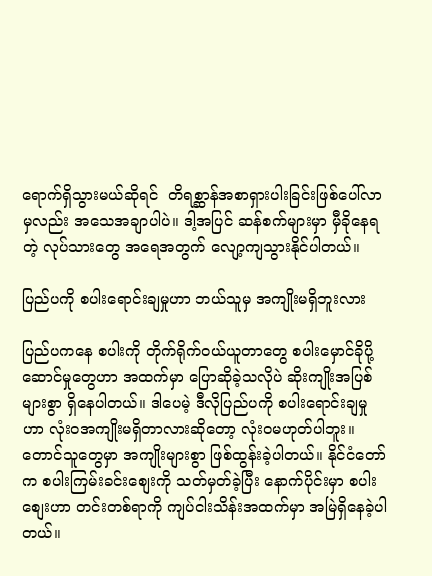ရောက်ရှိသွားမယ်ဆိုရင်  တိရစ္ဆာန်အစာရှားပါးခြင်းဖြစ်ပေါ်လာမှလည်း အသေအချာပါပဲ။ ဒါ့အပြင် ဆန်စက်များမှာ မှီခိုနေရတဲ့ လုပ်သားတွေ အရေအတွက် လျော့ကျသွားနိုင်ပါတယ်။

ပြည်ပကို စပါးရောင်းချမှုဟာ ဘယ်သူမှ အကျိုးမရှိဘူးလား

ပြည်ပကနေ စပါးကို တိုက်ရိုက်ဝယ်ယူတာတွေ စပါးမှောင်ခိုပို့ဆောင်မှုတွေဟာ အထက်မှာ ပြောဆိုခဲ့သလိုပဲ ဆိုးကျိုးအပြစ်များစွာ ရှိနေပါတယ်။ ဒါပေမဲ့ ဒီလိုပြည်ပကို စပါးရောင်းချမှုဟာ လုံးဝအကျိုးမရှိတာလားဆိုတော့ လုံးဝမဟုတ်ပါဘူး။ တောင်သူတွေမှာ အကျိုးများစွာ ဖြစ်ထွန်းခဲ့ပါတယ်။ နိုင်ငံတော်က စပါးကြမ်းခင်းစျေးကို သတ်မှတ်ခဲ့ပြီး နောက်ပိုင်းမှာ စပါးစျေးဟာ တင်းတစ်ရာကို ကျပ်ငါးသိန်းအထက်မှာ အမြဲရှိနေခဲ့ပါတယ်။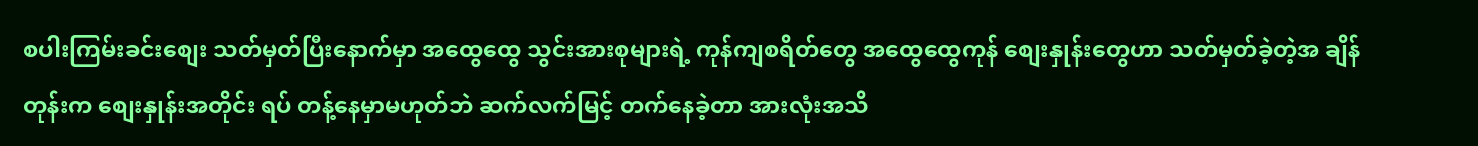စပါးကြမ်းခင်းစျေး သတ်မှတ်ပြီးနောက်မှာ အထွေထွေ သွင်းအားစုများရဲ့ ကုန်ကျစရိတ်တွေ အထွေထွေကုန် စျေးနှုန်းတွေဟာ သတ်မှတ်ခဲ့တဲ့အ ချိန်တုန်းက စျေးနှုန်းအတိုင်း ရပ် တန့်နေမှာမဟုတ်ဘဲ ဆက်လက်မြင့် တက်နေခဲ့တာ အားလုံးအသိ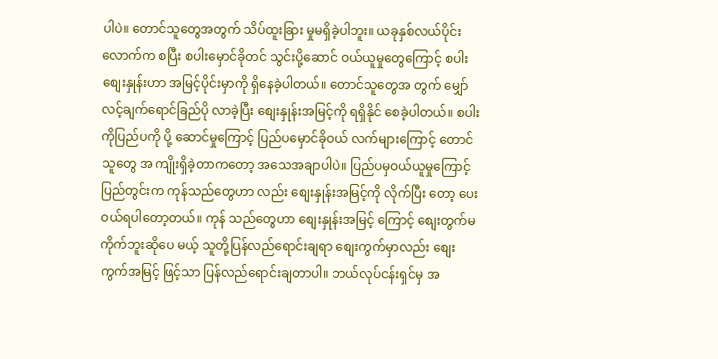ပါပဲ။ တောင်သူတွေအတွက် သိပ်ထူးခြား မှုမရှိခဲ့ပါဘူး။ ယခုနှစ်လယ်ပိုင်း လောက်က စပြီး စပါးမှောင်ခိုတင် သွင်းပို့ဆောင် ဝယ်ယူမှုတွေကြောင့် စပါးစျေးနှုန်းဟာ အမြင့်ပိုင်းမှာကို ရှိနေခဲ့ပါတယ်။ တောင်သူတွေအ တွက် မျှော်လင့်ချက်ရောင်ခြည်ပို လာခဲ့ပြီး စျေးနှုန်းအမြင့်ကို ရရှိနိုင် စေခဲ့ပါတယ်။ စပါးကိုပြည်ပကို ပို့ ဆောင်မှုကြောင့် ပြည်ပမှောင်ခိုဝယ် လက်များကြောင့် တောင်သူတွေ အ ကျိုးရှိခဲ့တာကတော့ အသေအချာပါပဲ။ ပြည်ပမှဝယ်ယူမှုကြောင့် ပြည်တွင်းက ကုန်သည်တွေဟာ လည်း စျေးနှုန်းအမြင့်ကို လိုက်ပြီး တော့ ပေးဝယ်ရပါတော့တယ်။ ကုန် သည်တွေဟာ စျေးနှုန်းအမြင့် ကြောင့် စျေးတွက်မကိုက်ဘူးဆိုပေ မယ့် သူတို့ပြန်လည်ရောင်းချရာ စျေးကွက်မှာလည်း စျေးကွက်အမြင့် ဖြင့်သာ ပြန်လည်ရောင်းချတာပါ။ ဘယ်လုပ်ငန်းရှင်မှ အ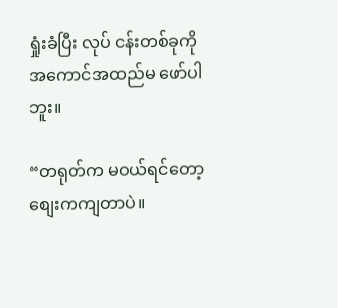ရှုံးခံပြီး လုပ် ငန်းတစ်ခုကို အကောင်အထည်မ ဖော်ပါဘူး။

“တရုတ်က မဝယ်ရင်တော့ စျေးကကျတာပဲ။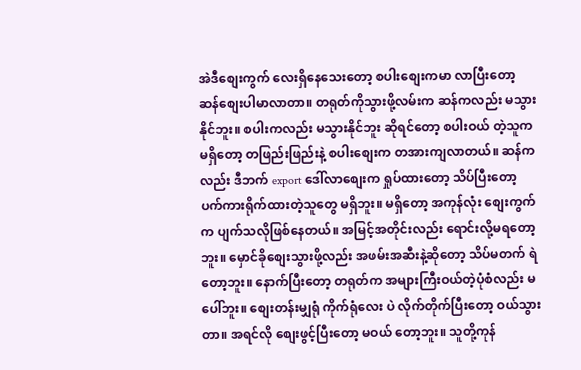အဲဒီစျေးကွက် လေးရှိနေသေးတော့ စပါးစျေးကမာ လာပြီးတော့ ဆန်စျေးပါမာလာတာ။ တရုတ်ကိုသွားဖို့လမ်းက ဆန်ကလည်း မသွားနိုင်ဘူး။ စပါးကလည်း မသွားနိုင်ဘူး ဆိုရင်တော့ စပါးဝယ် တဲ့သူကမရှိတော့ တဖြည်းဖြည်းနဲ့ စပါးစျေးက တအားကျလာတယ်။ ဆန်ကလည်း ဒီဘက် export ဒေါ်လာစျေးက ရှုပ်ထားတော့ သိပ်ပြီးတော့ ပက်ကားရိုက်ထားတဲ့သူတွေ မရှိဘူး။ မရှိတော့ အကုန်လုံး စျေးကွက်က ပျက်သလိုဖြစ်နေတယ်။ အမြင့်အတိုင်းလည်း ရောင်းလို့မရတော့ဘူး။ မှောင်ခိုစျေးသွားဖို့လည်း အဖမ်းအဆီးနဲ့ဆိုတော့ သိပ်မတက် ရဲတော့ဘူး။ နောက်ပြီးတော့ တရုတ်က အများကြီးဝယ်တဲ့ပုံစံလည်း မ ပေါ်ဘူး။ စျေးတန်းမျှရုံ ကိုက်ရုံလေး ပဲ လိုက်တိုက်ပြီးတော့ ဝယ်သွားတာ။ အရင်လို စျေးဖွင့်ပြီးတော့ မဝယ် တော့ဘူး။ သူတို့ကုန်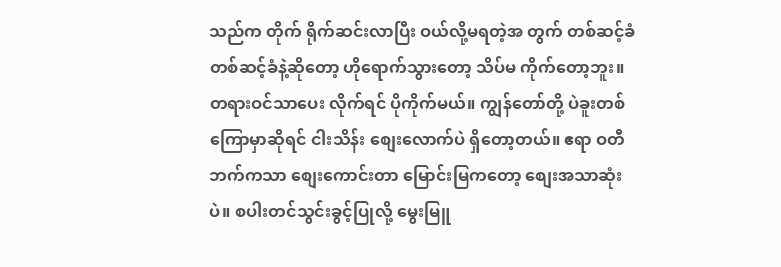သည်က တိုက် ရိုက်ဆင်းလာပြီး ဝယ်လို့မရတဲ့အ တွက် တစ်ဆင့်ခံ တစ်ဆင့်ခံနဲ့ဆိုတော့ ဟိုရောက်သွားတော့ သိပ်မ ကိုက်တော့ဘူး။ တရားဝင်သာပေး လိုက်ရင် ပိုကိုက်မယ်။ ကျွန်တော်တို့ ပဲခူးတစ်ကြောမှာဆိုရင် ငါးသိန်း စျေးလောက်ပဲ ရှိတော့တယ်။ ဧရာ ဝတီဘက်ကသာ စျေးကောင်းတာ မြောင်းမြကတော့ စျေးအသာဆုံးပဲ။ စပါးတင်သွင်းခွင့်ပြုလို့ မွေးမြူ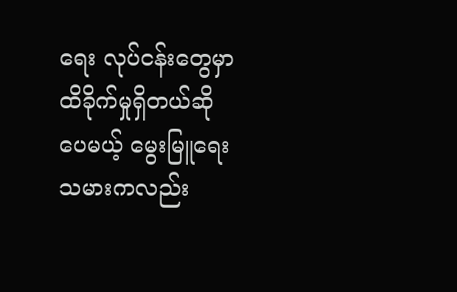ရေး လုပ်ငန်းတွေမှာ ထိခိုက်မှုရှိတယ်ဆို ပေမယ့် မွေးမြူရေးသမားကလည်း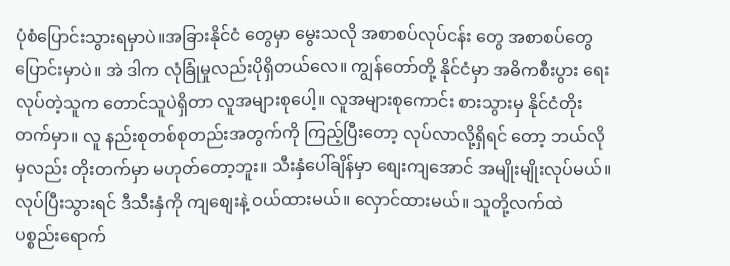ပုံစံပြောင်းသွားရမှာပဲ။အခြားနိုင်ငံ တွေမှာ မွေးသလို အစာစပ်လုပ်ငန်း တွေ အစာစပ်တွေပြောင်းမှာပဲ။ အဲ ဒါက လုံခြုံမှုလည်းပိုရှိတယ်လေ။ ကျွန်တော်တို့ နိုင်ငံမှာ အဓိကစီးပွား ရေးလုပ်တဲ့သူက တောင်သူပဲရှိတာ လူအများစုပေါ့။ လူအများစုကောင်း စားသွားမှ နိုင်ငံတိုးတက်မှာ။ လူ နည်းစုတစ်စုတည်းအတွက်ကို ကြည့်ပြီးတော့ လုပ်လာလို့ရှိရင် တော့ ဘယ်လိုမှလည်း တိုးတက်မှာ မဟုတ်တော့ဘူး။ သီးနှံပေါ်ချိန်မှာ စျေးကျအောင် အမျိုးမျိုးလုပ်မယ်။ လုပ်ပြီးသွားရင် ဒီသီးနှံကို ကျစျေးနဲ့ ဝယ်ထားမယ်။ လှောင်ထားမယ်။ သူတို့လက်ထဲ ပစ္စည်းရောက်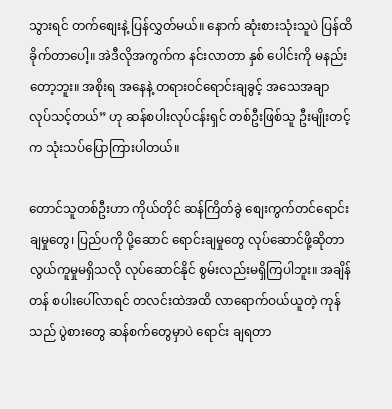သွားရင် တက်စျေးနဲ့ ပြန်လွှတ်မယ်။ နောက် ဆုံးစားသုံးသူပဲ ပြန်ထိခိုက်တာပေါ့။ အဲဒီလိုအကွက်က နင်းလာတာ နှစ် ပေါင်းကို မနည်းတော့ဘူး။ အစိုးရ အနေနဲ့ တရားဝင်ရောင်းချခွင့် အသေအချာ လုပ်သင့်တယ်” ဟု ဆန်စပါးလုပ်ငန်းရှင် တစ်ဦးဖြစ်သူ ဦးမျိုးတင့်က သုံးသပ်ပြောကြားပါတယ်။

တောင်သူတစ်ဦးဟာ ကိုယ်တိုင် ဆန်ကြိတ်ခွဲ စျေးကွက်တင်ရောင်းချမှုတွေ၊ ပြည်ပကို ပို့ဆောင် ရောင်းချမှုတွေ လုပ်ဆောင်ဖို့ဆိုတာ လွယ်ကူမှုမရှိသလို လုပ်ဆောင်နိုင် စွမ်းလည်းမရှိကြပါဘူး။ အချိန်တန် စပါးပေါ်လာရင် တလင်းထဲအထိ လာရောက်ဝယ်ယူတဲ့ ကုန်သည် ပွဲစားတွေ ဆန်စက်တွေမှာပဲ ရောင်း ချရတာ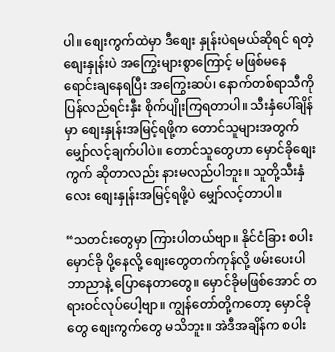ပါ။ စျေးကွက်ထဲမှာ ဒီစျေး နှုန်းပဲရမယ်ဆိုရင် ရတဲ့စျေးနှုန်းပဲ အကြွေးများစွာကြောင့် မဖြစ်မနေ ရောင်းချနေရပြီး အကြွေးဆပ်၊ နောက်တစ်ရာသီကို ပြန်လည်ရင်းနှီး စိုက်ပျိုးကြရတာပါ။ သီးနှံပေါ်ချိန်မှာ စျေးနှုန်းအမြင့်ရဖို့က တောင်သူများအတွက် မျှော်လင့်ချက်ပါပဲ။ တောင်သူတွေဟာ မှောင်ခိုစျေးကွက် ဆိုတာလည်း နားမလည်ပါဘူး။ သူတို့သီးနှံလေး စျေးနှုန်းအမြင့်ရဖို့ပဲ မျှော်လင့်တာပါ။

“သတင်းတွေမှာ ကြားပါတယ်ဗျာ။ နိုင်ငံခြား စပါးမှောင်ခို ပို့နေလို့ စျေးတွေတက်ကုန်လို့ ဖမ်းပေးပါဘာညာနဲ့ ပြောနေတာတွေ။ မှောင်ခိုမဖြစ်အောင် တရားဝင်လုပ်ပေါ့ဗျာ။ ကျွန်တော်တို့ကတော့ မှောင်ခိုတွေ စျေးကွက်တွေ မသိဘူး။ အဲဒီအချိန်က စပါး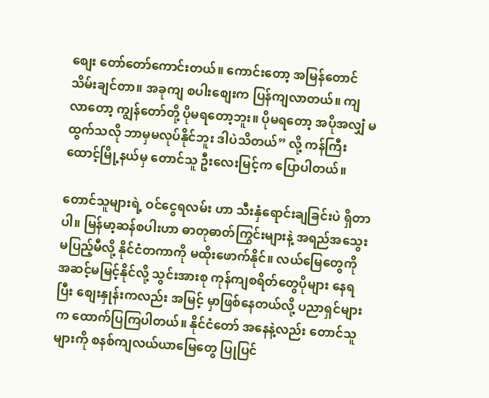စျေး တော်တော်ကောင်းတယ်။ ကောင်းတော့ အမြန်တောင် သိမ်းချင်တာ။ အခုကျ စပါးစျေးက ပြန်ကျလာတယ်။ ကျလာတော့ ကျွန်တော်တို့ ပိုမရတော့ဘူး။ ပိုမရတော့ အပိုအလျှံ မထွက်သလို ဘာမှမလုပ်နိုင်ဘူး ဒါပဲသိတယ်” လို့ ကန်ကြီးထောင့်မြို့နယ်မှ တောင်သူ ဦးလေးမြင့်က ပြောပါတယ်။

တောင်သူများရဲ့ ဝင်ငွေရလမ်း ဟာ သီးနှံရောင်းချခြင်းပဲ ရှိတာပါ။ မြန်မာ့ဆန်စပါးဟာ ဓာတုဓာတ်ကြွင်းများနဲ့ အရည်အသွေး မပြည့်မီလို့ နိုင်ငံတကာကို မထိုးဖောက်နိုင်။ လယ်မြေတွေကို အဆင့်မမြင့်နိုင်လို့ သွင်းအားစု ကုန်ကျစရိတ်တွေပိုများ နေရပြီး စျေးနှုန်းကလည်း အမြင့် မှာဖြစ်နေတယ်လို့ ပညာရှင်များက ထောက်ပြကြပါတယ်။ နိုင်ငံတော် အနေနဲ့လည်း တောင်သူများကို စနစ်ကျလယ်ယာမြေတွေ ပြုပြင်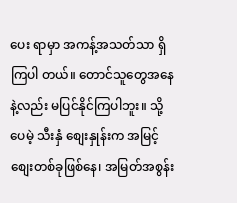ပေး ရာမှာ အကန့်အသတ်သာ ရှိကြပါ တယ်။ တောင်သူတွေအနေနဲ့လည်း မပြင်နိုင်ကြပါဘူး။ သို့ပေမဲ့ သီးနှံ စျေးနှုန်းက အမြင့်စျေးတစ်ခုဖြစ်နေ၊ အမြတ်အစွန်း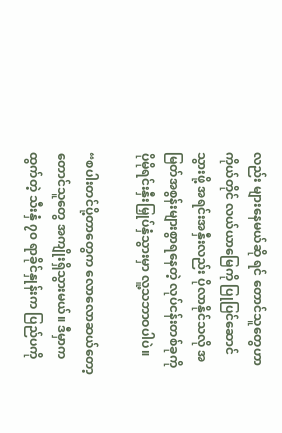လည်း များနေမယ်ဆို ရင် တောင်သူတွေဟာ ကိုယ်တိုင် လယ်ယာမြေကို ပြုပြင်ဆောင်သွားဖို့ အရင်းအနှီးလည်း ပိုလာနိုင်သလို အမြတ်အစွန်းများစွာရနေတဲ့ လုပ်ငန်းတစ်ခုကို ပိုမိုရင်းနှီးမြှုပ်နှံသွားမှာ လူ့သဘာဝပါပဲ။

“စပါးတင်ပို့တာတွေက လောလောဆယ်တော့ တောင်သူတွေ အကျိုးရှိသွားမယ်။ ဒီမှာက ထွက်တဲ့ သီးနှံ ၇၀ ရာခိုင်နှုန်းက ပြည်ပကို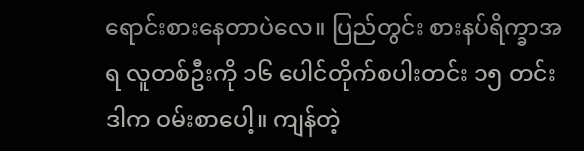ရောင်းစားနေတာပဲလေ။ ပြည်တွင်း စားနပ်ရိက္ခာအရ လူတစ်ဦးကို ၁၆ ပေါင်တိုက်စပါးတင်း ၁၅ တင်း ဒါက ဝမ်းစာပေါ့။ ကျန်တဲ့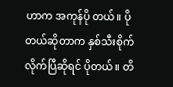ဟာက အကုန်ပို တယ်။ ပိုတယ်ဆိုတာက နှစ်သီးစိုက် လိုက်ပြီဆိုရင် ပိုတယ်။ တိ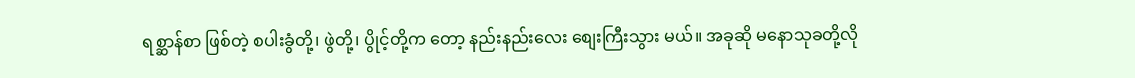ရစ္ဆာန်စာ ဖြစ်တဲ့ စပါးခွံတို့၊ ဖွဲတို့၊ ပွိုင့်တို့က တော့ နည်းနည်းလေး စျေးကြီးသွား မယ်။ အခုဆို မနောသုခတို့လို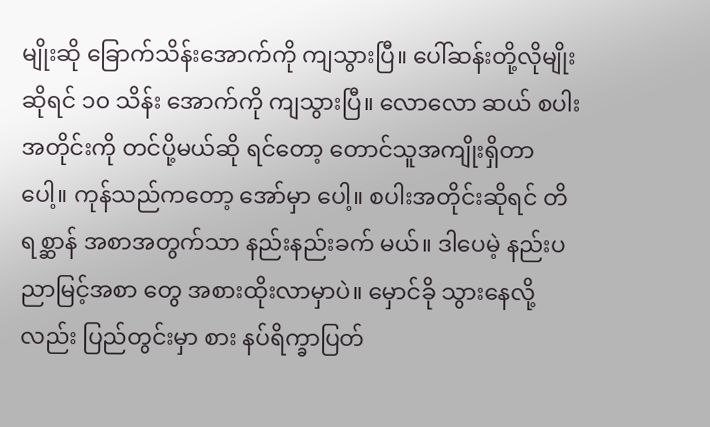မျိုးဆို ခြောက်သိန်းအောက်ကို ကျသွားပြီ။ ပေါ်ဆန်းတို့လိုမျိုးဆိုရင် ၁၀ သိန်း အောက်ကို ကျသွားပြီ။ လောလော ဆယ် စပါးအတိုင်းကို တင်ပို့မယ်ဆို ရင်တော့ တောင်သူအကျိုးရှိတာ ပေါ့။ ကုန်သည်ကတော့ အော်မှာ ပေါ့။ စပါးအတိုင်းဆိုရင် တိရစ္ဆာန် အစာအတွက်သာ နည်းနည်းခက် မယ်။ ဒါပေမဲ့ နည်းပညာမြင့်အစာ တွေ အစားထိုးလာမှာပဲ။ မှောင်ခို သွားနေလို့လည်း ပြည်တွင်းမှာ စား နပ်ရိက္ခာပြတ်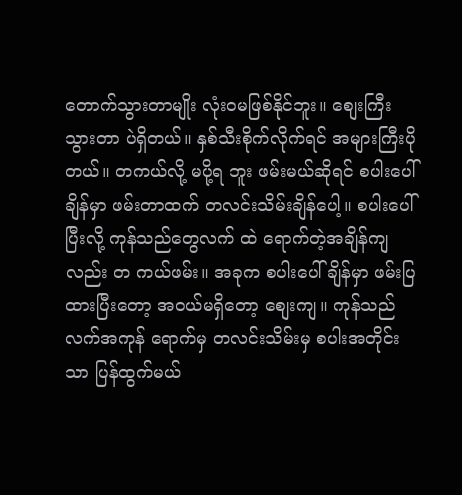တောက်သွားတာမျိုး လုံးဝမဖြစ်နိုင်ဘူး။ စျေးကြီးသွားတာ ပဲရှိတယ်။ နှစ်သီးစိုက်လိုက်ရင် အများကြီးပိုတယ်။ တကယ်လို့ မပို့ရ ဘူး ဖမ်းမယ်ဆိုရင် စပါးပေါ်ချိန်မှာ ဖမ်းတာထက် တလင်းသိမ်းချိန်ပေါ့။ စပါးပေါ်ပြီးလို့ ကုန်သည်တွေလက် ထဲ ရောက်တဲ့အချိန်ကျလည်း တ ကယ်ဖမ်း။ အခုက စပါးပေါ်ချိန်မှာ ဖမ်းပြထားပြီးတော့ အဝယ်မရှိတော့ စျေးကျ။ ကုန်သည်လက်အကုန် ရောက်မှ တလင်းသိမ်းမှ စပါးအတိုင်းသာ ပြန်ထွက်မယ်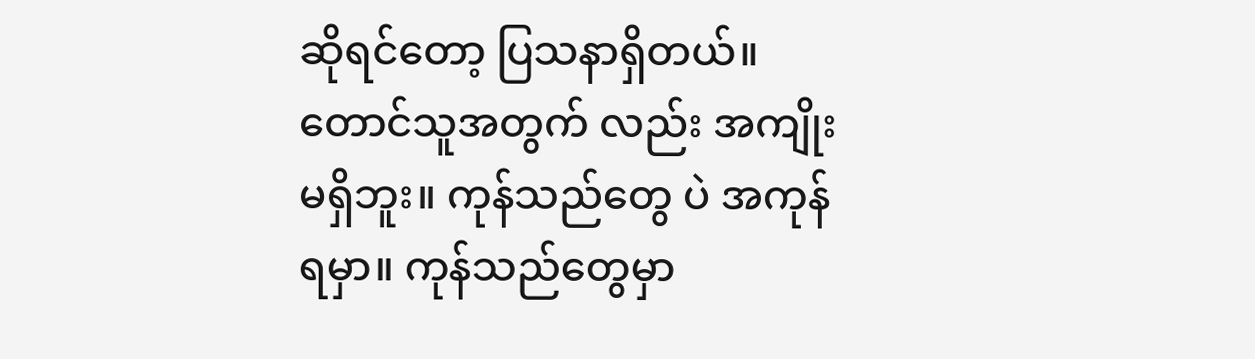ဆိုရင်တော့ ပြသနာရှိတယ်။ တောင်သူအတွက် လည်း အကျိုးမရှိဘူး။ ကုန်သည်တွေ ပဲ အကုန်ရမှာ။ ကုန်သည်တွေမှာ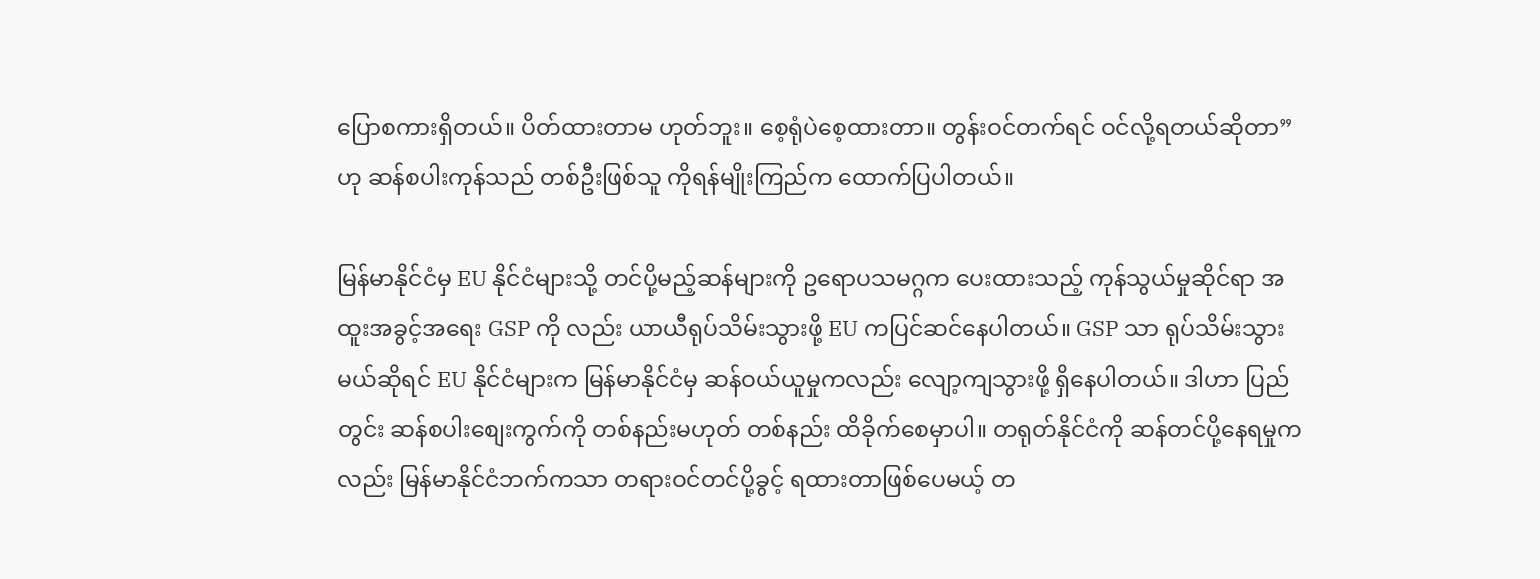ပြောစကားရှိတယ်။ ပိတ်ထားတာမ ဟုတ်ဘူး။ စေ့ရုံပဲစေ့ထားတာ။ တွန်းဝင်တက်ရင် ဝင်လို့ရတယ်ဆိုတာ” ဟု ဆန်စပါးကုန်သည် တစ်ဦးဖြစ်သူ ကိုရန်မျိုးကြည်က ထောက်ပြပါတယ်။

မြန်မာနိုင်ငံမှ EU နိုင်ငံများသို့ တင်ပို့မည့်ဆန်များကို ဥရောပသမဂ္ဂက ပေးထားသည့် ကုန်သွယ်မှုဆိုင်ရာ အထူးအခွင့်အရေး GSP ကို လည်း ယာယီရုပ်သိမ်းသွားဖို့ EU ကပြင်ဆင်နေပါတယ်။ GSP သာ ရုပ်သိမ်းသွားမယ်ဆိုရင် EU နိုင်ငံများက မြန်မာနိုင်ငံမှ ဆန်ဝယ်ယူမှုကလည်း လျော့ကျသွားဖို့ ရှိနေပါတယ်။ ဒါဟာ ပြည်တွင်း ဆန်စပါးစျေးကွက်ကို တစ်နည်းမဟုတ် တစ်နည်း ထိခိုက်စေမှာပါ။ တရုတ်နိုင်ငံကို ဆန်တင်ပို့နေရမှုကလည်း မြန်မာနိုင်ငံဘက်ကသာ တရားဝင်တင်ပို့ခွင့် ရထားတာဖြစ်ပေမယ့် တ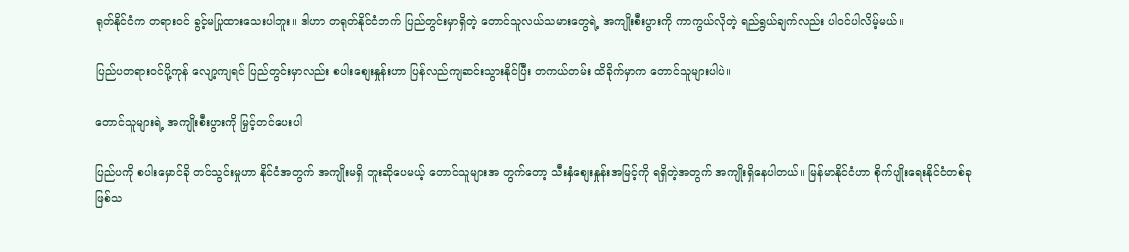ရုတ်နိုင်ငံက တရားဝင် ခွင့်မပြုထားသေးပါဘူး။ ဒါဟာ တရုတ်နိုင်ငံဘက် ပြည်တွင်းမှာရှိတဲ့ တောင်သူလယ်သမားတွေရဲ့ အကျိုးစီးပွားကို ကာကွယ်လိုတဲ့ ရည်ရွယ်ချက်လည်း ပါဝင်ပါလိမ့်မယ်။

ပြည်ပတရားဝင်ပို့ကုန် လျော့ကျရင် ပြည်တွင်းမှာလည်း စပါးစျေးနှုန်းဟာ ပြန်လည်ကျဆင်းသွားနိုင်ပြီး တကယ်တမ်း ထိခိုက်မှာက တောင်သူများပါပဲ။

တောင်သူများရဲ့ အကျိုးစီးပွားကို မြှင့်တင်ပေးပါ

ပြည်ပကို စပါးမှောင်ခို တင်သွင်းမှုဟာ နိုင်ငံအတွက် အကျိုးမရှိ ဘူးဆိုပေမယ့် တောင်သူများအ တွက်တော့ သီးနှံစျေးနှုန်းအမြင့်ကို ရရှိတဲ့အတွက် အကျိုးရှိနေပါတယ်။ မြန်မာနိုင်ငံဟာ စိုက်ပျိုးရေးနိုင်ငံတစ်ခုဖြစ်သ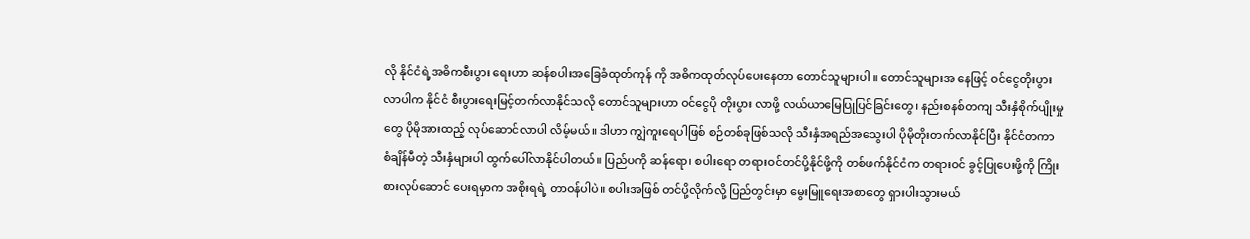လို နိုင်ငံရဲ့အဓိကစီးပွား ရေးဟာ ဆန်စပါးအခြေခံထုတ်ကုန် ကို အဓိကထုတ်လုပ်ပေးနေတာ တောင်သူများပါ။ တောင်သူများအ နေဖြင့် ဝင်ငွေတိုးပွားလာပါက နိုင်ငံ စီးပွားရေးမြင့်တက်လာနိုင်သလို တောင်သူများဟာ ဝင်ငွေပို တိုးပွား လာဖို့ လယ်ယာမြေပြုပြင်ခြင်းတွေ၊ နည်းစနစ်တကျ သီးနှံစိုက်ပျိုးမှုတွေ ပိုမိုအားထည့် လုပ်ဆောင်လာပါ လိမ့်မယ်။ ဒါဟာ ကျွဲကူးရေပါဖြစ် စဉ်တစ်ခုဖြစ်သလို သီးနှံအရည်အသွေးပါ ပိုမိုတိုးတက်လာနိုင်ပြီး နိုင်ငံတကာ စံချိန်မီတဲ့ သီးနှံများပါ ထွက်ပေါ်လာနိုင်ပါတယ်။ ပြည်ပကို ဆန်ရော၊ စပါးရော တရားဝင်တင်ပို့နိုင်ဖို့ကို တစ်ဖက်နိုင်ငံက တရားဝင် ခွင့်ပြုပေးဖို့ကို ကြိုးစားလုပ်ဆောင် ပေးရမှာက အစိုးရရဲ့ တာဝန်ပါပဲ။ စပါးအဖြစ် တင်ပို့လိုက်လို့ ပြည်တွင်းမှာ မွေးမြူရေးအစာတွေ ရှားပါးသွားမယ်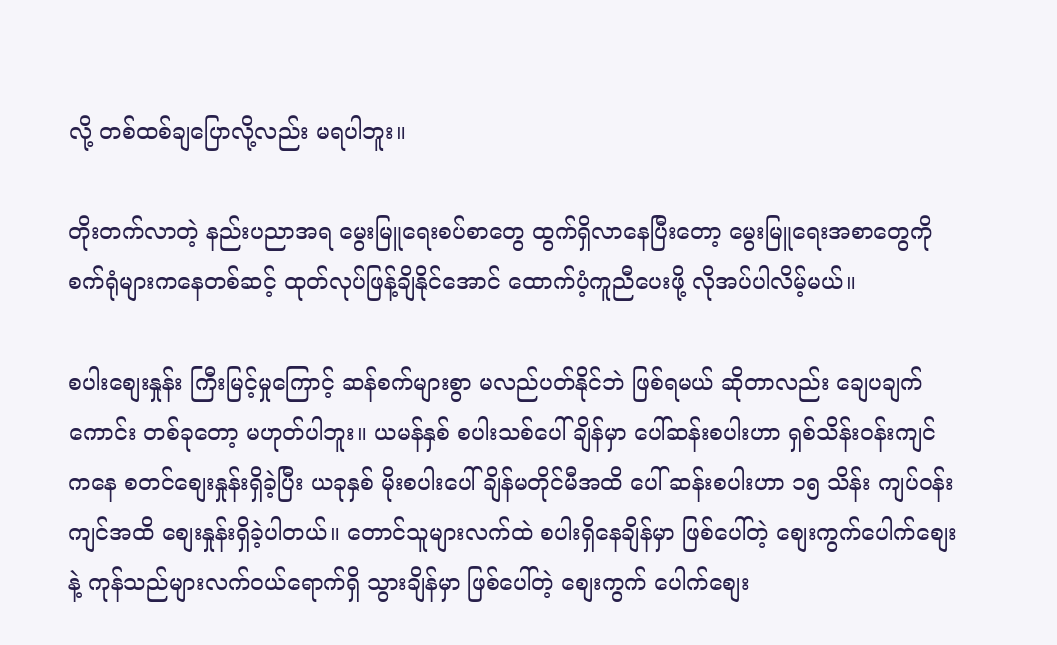လို့ တစ်ထစ်ချပြောလို့လည်း မရပါဘူး။

တိုးတက်လာတဲ့ နည်းပညာအရ မွေးမြူရေးစပ်စာတွေ ထွက်ရှိလာနေပြီးတော့ မွေးမြူရေးအစာတွေကို စက်ရုံများကနေတစ်ဆင့် ထုတ်လုပ်ဖြန့်ချိနိုင်အောင် ထောက်ပံ့ကူညီပေးဖို့ လိုအပ်ပါလိမ့်မယ်။

စပါးစျေးနှုန်း ကြီးမြင့်မှုကြောင့် ဆန်စက်များစွာ မလည်ပတ်နိုင်ဘဲ ဖြစ်ရမယ် ဆိုတာလည်း ချေပချက်ကောင်း တစ်ခုတော့ မဟုတ်ပါဘူး။ ယမန်နှစ် စပါးသစ်ပေါ်ချိန်မှာ ပေါ်ဆန်းစပါးဟာ ရှစ်သိန်းဝန်းကျင်ကနေ စတင်စျေးနှုန်းရှိခဲ့ပြီး ယခုနှစ် မိုးစပါးပေါ်ချိန်မတိုင်မီအထိ ပေါ် ဆန်းစပါးဟာ ၁၅ သိန်း ကျပ်ဝန်း ကျင်အထိ စျေးနှုန်းရှိခဲ့ပါတယ်။ တောင်သူများလက်ထဲ စပါးရှိနေချိန်မှာ ဖြစ်ပေါ်တဲ့ စျေးကွက်ပေါက်စျေး နဲ့ ကုန်သည်များလက်ဝယ်ရောက်ရှိ သွားချိန်မှာ ဖြစ်ပေါ်တဲ့ စျေးကွက် ပေါက်စျေး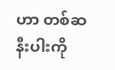ဟာ တစ်ဆနီးပါးကို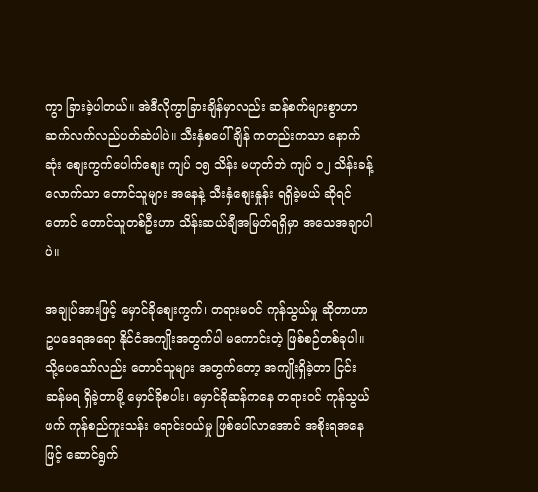ကွာ ခြားခဲ့ပါတယ်။ အဲဒီလိုကွာခြားချိန်မှာလည်း ဆန်စက်များစွာဟာ ဆက်လက်လည်ပတ်ဆဲပါပဲ။ သီးနှံစပေါ်ချိန် ကတည်းကသာ နောက်ဆုံး စျေးကွက်ပေါက်စျေး ကျပ် ၁၅ သိန်း မဟုတ်ဘဲ ကျပ် ၁၂ သိန်းခန့်လောက်သာ တောင်သူများ အနေနဲ့ သီးနှံစျေးနှုန်း ရရှိခဲ့မယ် ဆိုရင်တောင် တောင်သူတစ်ဦးဟာ သိန်းဆယ်ချီအမြတ်ရရှိမှာ အသေအချာပါပဲ။

အချုပ်အားဖြင့် မှောင်ခိုစျေးကွက်၊ တရားမဝင် ကုန်သွယ်မှု ဆိုတာဟာ ဥပဒေရအရော နိုင်ငံအကျိုးအတွက်ပါ မကောင်းတဲ့ ဖြစ်စဉ်တစ်ခုပါ။ သို့ပေသော်လည်း တောင်သူများ အတွက်တော့ အကျိုးရှိခဲ့တာ ငြင်းဆန်မရ ရှိခဲ့တာမို့ မှောင်ခိုစပါး၊ မှောင်ခိုဆန်ကနေ တရားဝင် ကုန်သွယ်ဖက် ကုန်စည်ကူးသန်း ရောင်းဝယ်မှု ဖြစ်ပေါ်လာအောင် အစိုးရအနေဖြင့် ဆောင်ရွက်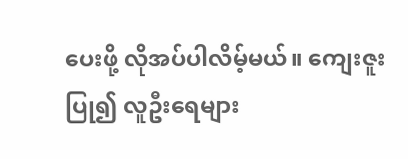ပေးဖို့ လိုအပ်ပါလိမ့်မယ်။ ကျေးဇူးပြု၍ လူဦးရေများ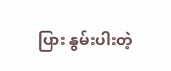ပြား နွမ်းပါးတဲ့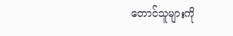တောင်သူများကို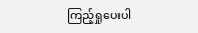ကြည့်ရှုပေးပါ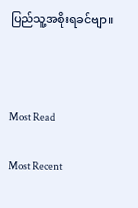ပြည်သူ့အစိုးရခင်ဗျာ။



Most Read

Most Recent